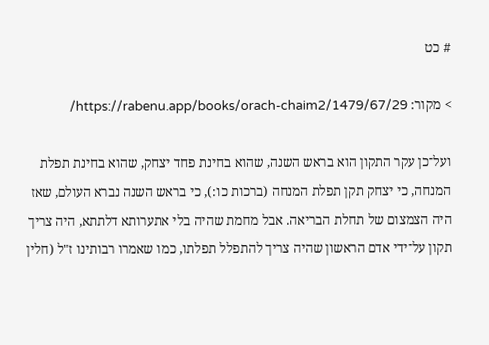# כט

> מקור: https://rabenu.app/books/orach-chaim2/1479/67/29/

ועל־כן עקר התקון הוא בראש השנה, שהוא בחינת פחד יצחק, שהוא בחינת תפלת המנחה, כי יצחק תקן תפלת המנחה (ברכות כו:), כי בראש השנה נברא העולם, שאז היה הצמצום של תחלת הבריאה. אבל מחמת שהיה בלי אתערותא דלתתא, היה צריך תקון על־ידי אדם הראשון שהיה צריך להתפלל תפלתו, כמו שאמרו רבותינו ז"ל (חלין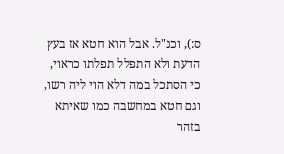ס:), וכנ"ל. אבל הוא חטא אז בעץ הדעת ולא התפלל תפלתו כראוי, כי הסתכל במה דלא הוי ליה רשו, וגם חטא במחשבה כמו שאיתא בזהר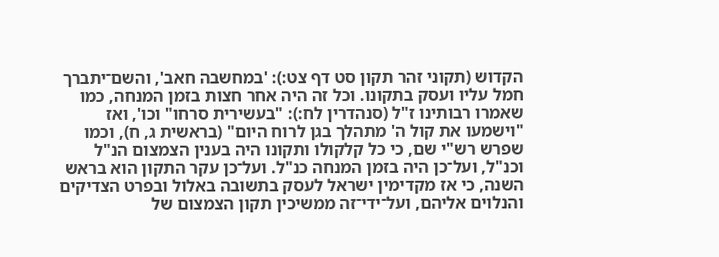הקדוש (תקוני זהר תקון סט דף צט:): 'במחשבה חאב', והשם־יתברך חמל עליו ועסק בתקונו. וכל זה היה אחר חצות בזמן המנחה, כמו שאמרו רבותינו ז"ל (סנהדרין לח:): "בעשירית סרחו" וכו', ואז "וישמעו את קול ה' מתהלך בגן לרוח היום" (בראשית ג, ח), וכמו שפרש רש"י שם, כי כל קלקולו ותקונו היה בענין הצמצום הנ"ל וכנ"ל, ועל־כן היה בזמן המנחה כנ"ל. ועל־כן עקר התקון הוא בראש השנה, כי אז מקדימין ישראל לעסק בתשובה באלול ובפרט הצדיקים והנלוים אליהם, ועל־ידי־זה ממשיכין תקון הצמצום של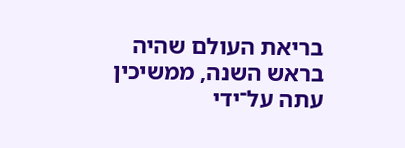בריאת העולם שהיה בראש השנה, ממשיכין עתה על־ידי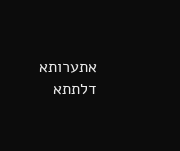אתערותא דלתתא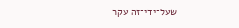שעל־ידי־זה עקר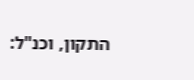התקון, וכנ"ל: